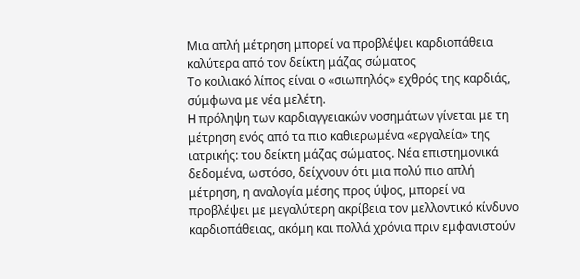Μια απλή μέτρηση μπορεί να προβλέψει καρδιοπάθεια καλύτερα από τον δείκτη μάζας σώματος
Το κοιλιακό λίπος είναι ο «σιωπηλός» εχθρός της καρδιάς, σύμφωνα με νέα μελέτη.
H πρόληψη των καρδιαγγειακών νοσημάτων γίνεται με τη μέτρηση ενός από τα πιο καθιερωμένα «εργαλεία» της ιατρικής: του δείκτη μάζας σώματος. Νέα επιστημονικά δεδομένα, ωστόσο, δείχνουν ότι μια πολύ πιο απλή μέτρηση, η αναλογία μέσης προς ύψος, μπορεί να προβλέψει με μεγαλύτερη ακρίβεια τον μελλοντικό κίνδυνο καρδιοπάθειας, ακόμη και πολλά χρόνια πριν εμφανιστούν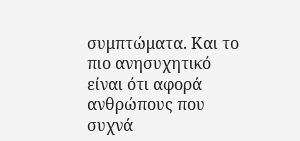συμπτώματα. Και το πιο ανησυχητικό είναι ότι αφορά ανθρώπους που συχνά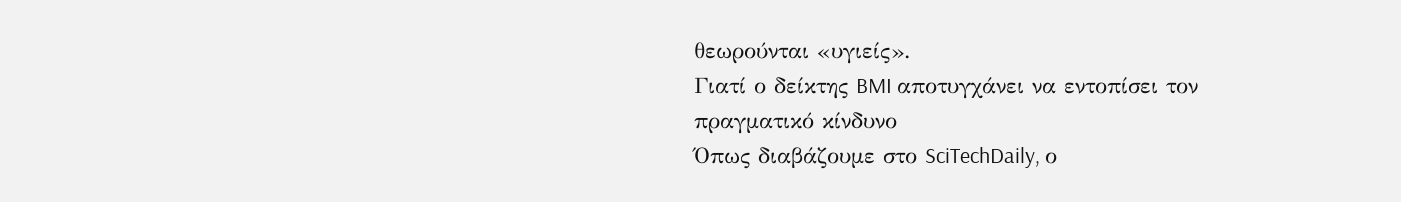θεωρούνται «υγιείς».
Γιατί ο δείκτης BMI αποτυγχάνει να εντοπίσει τον πραγματικό κίνδυνο
Όπως διαβάζουμε στο SciTechDaily, ο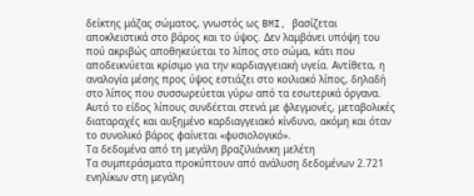δείκτης μάζας σώματος, γνωστός ως BMI, βασίζεται αποκλειστικά στο βάρος και το ύψος. Δεν λαμβάνει υπόψη του πού ακριβώς αποθηκεύεται το λίπος στο σώμα, κάτι που αποδεικνύεται κρίσιμο για την καρδιαγγειακή υγεία. Αντίθετα, η αναλογία μέσης προς ύψος εστιάζει στο κοιλιακό λίπος, δηλαδή στο λίπος που συσσωρεύεται γύρω από τα εσωτερικά όργανα. Αυτό το είδος λίπους συνδέεται στενά με φλεγμονές, μεταβολικές διαταραχές και αυξημένο καρδιαγγειακό κίνδυνο, ακόμη και όταν το συνολικό βάρος φαίνεται «φυσιολογικό».
Τα δεδομένα από τη μεγάλη βραζιλιάνικη μελέτη
Τα συμπεράσματα προκύπτουν από ανάλυση δεδομένων 2.721 ενηλίκων στη μεγάλη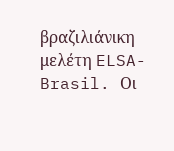βραζιλιάνικη μελέτη ELSA-Brasil. Οι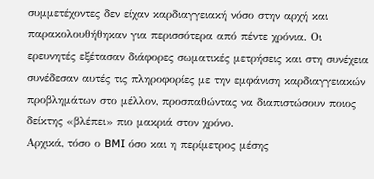συμμετέχοντες δεν είχαν καρδιαγγειακή νόσο στην αρχή και παρακολουθήθηκαν για περισσότερα από πέντε χρόνια. Οι ερευνητές εξέτασαν διάφορες σωματικές μετρήσεις και στη συνέχεια συνέδεσαν αυτές τις πληροφορίες με την εμφάνιση καρδιαγγειακών προβλημάτων στο μέλλον, προσπαθώντας να διαπιστώσουν ποιος δείκτης «βλέπει» πιο μακριά στον χρόνο.
Αρχικά, τόσο ο BMI όσο και η περίμετρος μέσης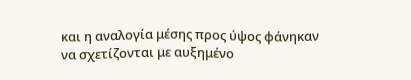και η αναλογία μέσης προς ύψος φάνηκαν να σχετίζονται με αυξημένο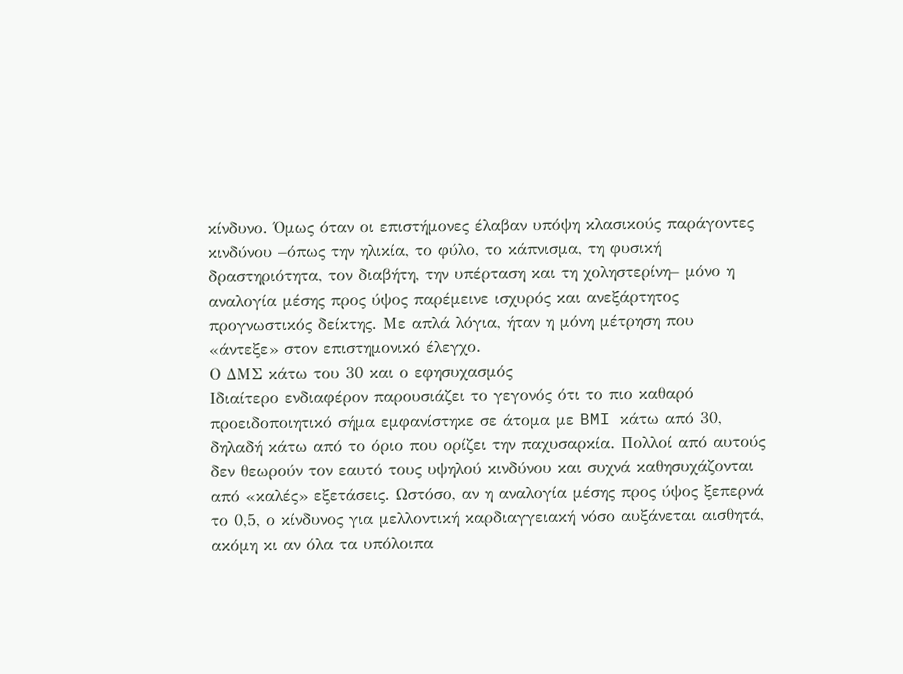κίνδυνο. Όμως όταν οι επιστήμονες έλαβαν υπόψη κλασικούς παράγοντες κινδύνου –όπως την ηλικία, το φύλο, το κάπνισμα, τη φυσική δραστηριότητα, τον διαβήτη, την υπέρταση και τη χοληστερίνη– μόνο η αναλογία μέσης προς ύψος παρέμεινε ισχυρός και ανεξάρτητος προγνωστικός δείκτης. Με απλά λόγια, ήταν η μόνη μέτρηση που «άντεξε» στον επιστημονικό έλεγχο.
Ο ΔΜΣ κάτω του 30 και ο εφησυχασμός
Ιδιαίτερο ενδιαφέρον παρουσιάζει το γεγονός ότι το πιο καθαρό προειδοποιητικό σήμα εμφανίστηκε σε άτομα με BMI κάτω από 30, δηλαδή κάτω από το όριο που ορίζει την παχυσαρκία. Πολλοί από αυτούς δεν θεωρούν τον εαυτό τους υψηλού κινδύνου και συχνά καθησυχάζονται από «καλές» εξετάσεις. Ωστόσο, αν η αναλογία μέσης προς ύψος ξεπερνά το 0,5, ο κίνδυνος για μελλοντική καρδιαγγειακή νόσο αυξάνεται αισθητά, ακόμη κι αν όλα τα υπόλοιπα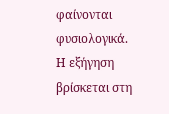φαίνονται φυσιολογικά.
Η εξήγηση βρίσκεται στη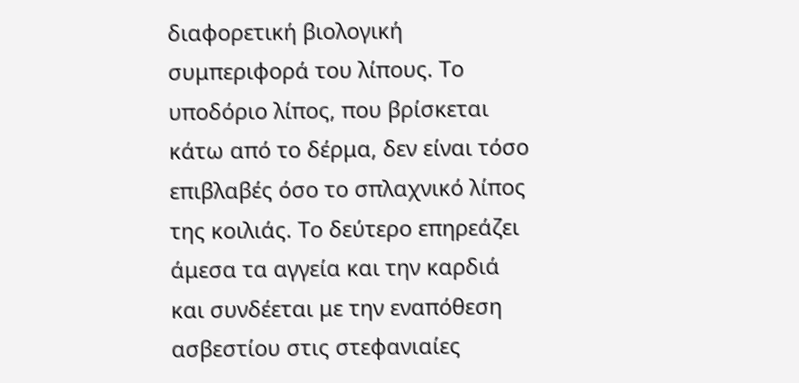διαφορετική βιολογική συμπεριφορά του λίπους. Το υποδόριο λίπος, που βρίσκεται κάτω από το δέρμα, δεν είναι τόσο επιβλαβές όσο το σπλαχνικό λίπος της κοιλιάς. Το δεύτερο επηρεάζει άμεσα τα αγγεία και την καρδιά και συνδέεται με την εναπόθεση ασβεστίου στις στεφανιαίες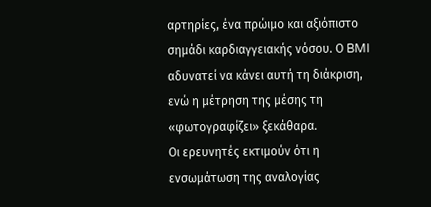αρτηρίες, ένα πρώιμο και αξιόπιστο σημάδι καρδιαγγειακής νόσου. Ο BMI αδυνατεί να κάνει αυτή τη διάκριση, ενώ η μέτρηση της μέσης τη «φωτογραφίζει» ξεκάθαρα.
Οι ερευνητές εκτιμούν ότι η ενσωμάτωση της αναλογίας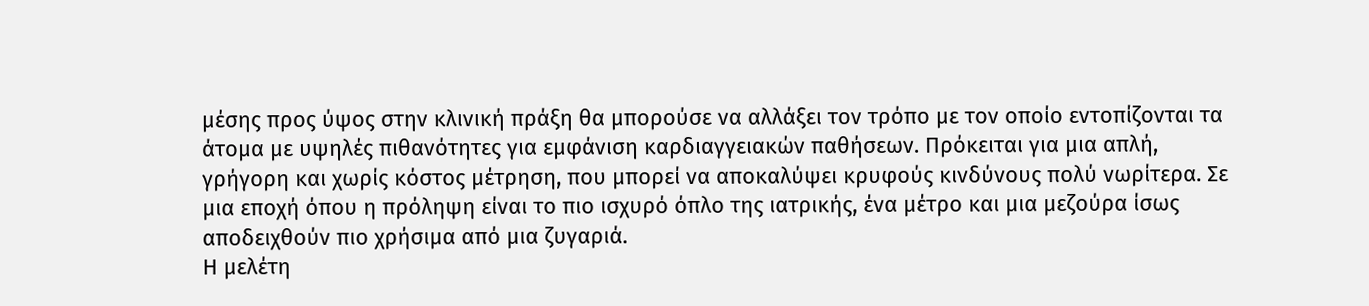μέσης προς ύψος στην κλινική πράξη θα μπορούσε να αλλάξει τον τρόπο με τον οποίο εντοπίζονται τα άτομα με υψηλές πιθανότητες για εμφάνιση καρδιαγγειακών παθήσεων. Πρόκειται για μια απλή, γρήγορη και χωρίς κόστος μέτρηση, που μπορεί να αποκαλύψει κρυφούς κινδύνους πολύ νωρίτερα. Σε μια εποχή όπου η πρόληψη είναι το πιο ισχυρό όπλο της ιατρικής, ένα μέτρο και μια μεζούρα ίσως αποδειχθούν πιο χρήσιμα από μια ζυγαριά.
Η μελέτη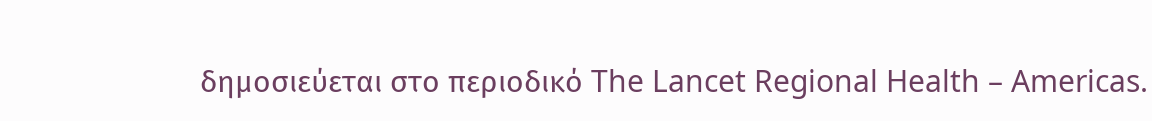δημοσιεύεται στο περιοδικό The Lancet Regional Health – Americas.